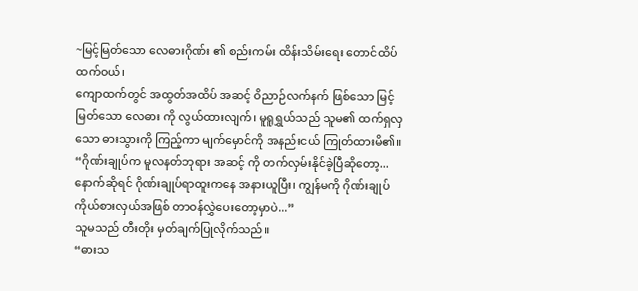~မြင့်မြတ်သော လေဓားဂိုဏ်း ၏ စည်းကမ်း ထိန်းသိမ်းရေး တောင်ထိပ် ထက်ဝယ်၊
ကျောထက်တွင် အထွတ်အထိပ် အဆင့် ဝိညာဉ်လက်နက် ဖြစ်သော မြင့်မြတ်သော လေဓား ကို လွယ်ထားလျက်၊ မူရူရွှယ်သည် သူမ၏ ထက်ရှလှသော ဓားသွားကို ကြည့်ကာ မျက်မှောင်ကို အနည်းငယ် ကြုတ်ထားမိ၏။
“ဂိုဏ်းချုပ်က မူလနတ်ဘုရား အဆင့် ကို တက်လှမ်းနိုင်ခဲ့ပြီဆိုတော့... နောက်ဆိုရင် ဂိုဏ်းချုပ်ရာထူးကနေ အနားယူပြီး၊ ကျွန်မကို ဂိုဏ်းချုပ်ကိုယ်စားလှယ်အဖြစ် တာဝန်လွှဲပေးတော့မှာပဲ...”
သူမသည် တီးတိုး မှတ်ချက်ပြုလိုက်သည်။
“ဓားသ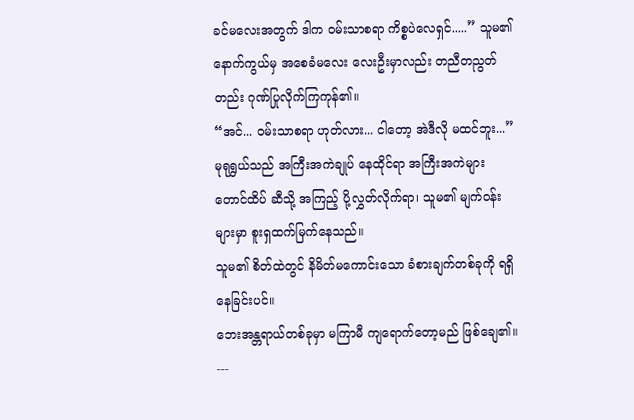ခင်မလေးအတွက် ဒါက ဝမ်းသာစရာ ကိစ္စပဲလေရှင်.....” သူမ၏ နောက်ကွယ်မှ အစေခံမလေး လေးဦးမှာလည်း တညီတညွတ်တည်း ဂုဏ်ပြုလိုက်ကြကုန်၏။
“အင်... ဝမ်းသာစရာ ဟုတ်လား... ငါတော့ အဲဒီလို မထင်ဘူး...” မုရုရွှယ်သည် အကြီးအကဲချုပ် နေထိုင်ရာ အကြီးအကဲများ တောင်ထိပ် ဆီသို့ အကြည့် ပို့လွှတ်လိုက်ရာ၊ သူမ၏ မျက်ဝန်းများမှာ စူးရှထက်မြက်နေသည်။
သူမ၏ စိတ်ထဲတွင် နိမိတ်မကောင်းသော ခံစားချက်တစ်ခုကို ရရှိနေခြင်းပင်။
ဘေးအန္တရာယ်တစ်ခုမှာ မကြာမီ ကျရောက်တော့မည် ဖြစ်ချေ၏။
---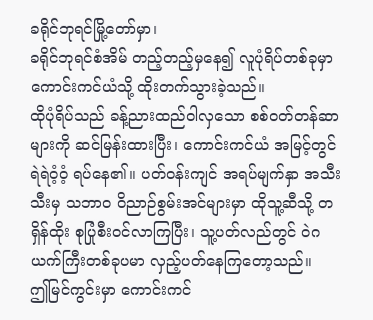ခရိုင်ဘုရင်မြို့တော်မှာ၊
ခရိုင်ဘုရင်စံအိမ် တည့်တည့်မှနေ၍ လူပုံရိပ်တစ်ခုမှာ ကောင်းကင်ယံသို့ ထိုးတက်သွားခဲ့သည်။
ထိုပုံရိပ်သည် ခန့်ညားထည်ဝါလှသော စစ်ဝတ်တန်ဆာများကို ဆင်မြန်းထားပြီး၊ ကောင်းကင်ယံ အမြင့်တွင် ရဲရဲဝံ့ဝံ့ ရပ်နေ၏။ ပတ်ဝန်းကျင် အရပ်မျက်နှာ အသီးသီးမှ သဘာဝ ဝိညာဉ်စွမ်းအင်များမှာ ထိုသူ့ဆီသို့ တရှိန်ထိုး စုပြုံစီးဝင်လာကြပြီး၊ သူ့ပတ်လည်တွင် ဝဲဂယက်ကြီးတစ်ခုပမာ လှည့်ပတ်နေကြတော့သည်။
ဤမြင်ကွင်းမှာ ကောင်းကင်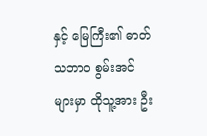နှင့် မြေကြီး၏ ဓာတ်သဘာဝ စွမ်းအင်များမှာ ထိုသူ့အား ဦး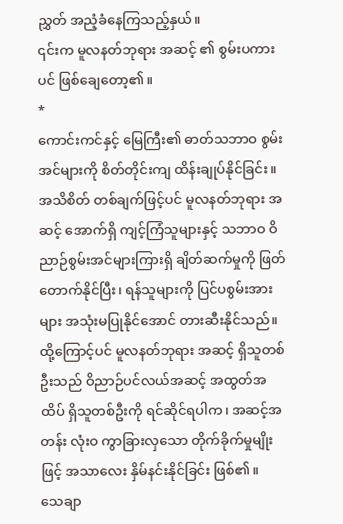ညွှတ် အညံ့ခံနေကြသည့်နှယ်။
၎င်းက မူလနတ်ဘုရား အဆင့် ၏ စွမ်းပကားပင် ဖြစ်ချေတော့၏။
*
ကောင်းကင်နှင့် မြေကြီး၏ ဓာတ်သဘာဝ စွမ်းအင်များကို စိတ်တိုင်းကျ ထိန်းချုပ်နိုင်ခြင်း။
အသိစိတ် တစ်ချက်ဖြင့်ပင် မူလနတ်ဘုရား အဆင့် အောက်ရှိ ကျင့်ကြံသူများနှင့် သဘာဝ ဝိညာဉ်စွမ်းအင်များကြားရှိ ချိတ်ဆက်မှုကို ဖြတ်တောက်နိုင်ပြီး၊ ရန်သူများကို ပြင်ပစွမ်းအားများ အသုံးမပြုနိုင်အောင် တားဆီးနိုင်သည်။
ထို့ကြောင့်ပင် မူလနတ်ဘုရား အဆင့် ရှိသူတစ်ဦးသည် ဝိညာဉ်ပင်လယ်အဆင့် အထွတ်အထိပ် ရှိသူတစ်ဦးကို ရင်ဆိုင်ရပါက၊ အဆင့်အတန်း လုံးဝ ကွာခြားလှသော တိုက်ခိုက်မှုမျိုးဖြင့် အသာလေး နှိမ်နင်းနိုင်ခြင်း ဖြစ်၏။
သေချာ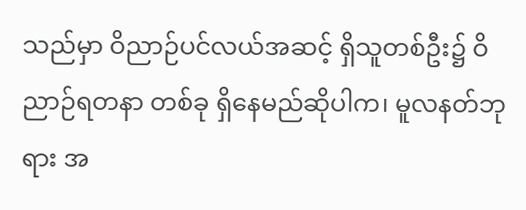သည်မှာ ဝိညာဉ်ပင်လယ်အဆင့် ရှိသူတစ်ဦး၌ ဝိညာဉ်ရတနာ တစ်ခု ရှိနေမည်ဆိုပါက၊ မူလနတ်ဘုရား အ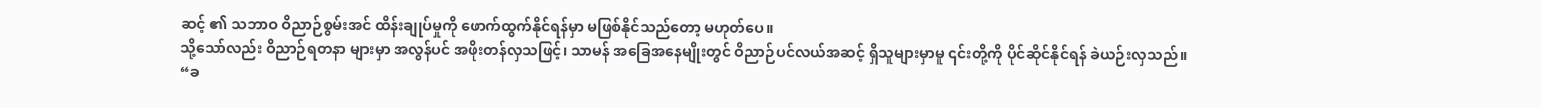ဆင့် ၏ သဘာဝ ဝိညာဉ်စွမ်းအင် ထိန်းချုပ်မှုကို ဖောက်ထွက်နိုင်ရန်မှာ မဖြစ်နိုင်သည်တော့ မဟုတ်ပေ။
သို့သော်လည်း ဝိညာဉ်ရတနာ များမှာ အလွန်ပင် အဖိုးတန်လှသဖြင့်၊ သာမန် အခြေအနေမျိုးတွင် ဝိညာဉ်ပင်လယ်အဆင့် ရှိသူများမှာမူ ၎င်းတို့ကို ပိုင်ဆိုင်နိုင်ရန် ခဲယဉ်းလှသည်။
“ခ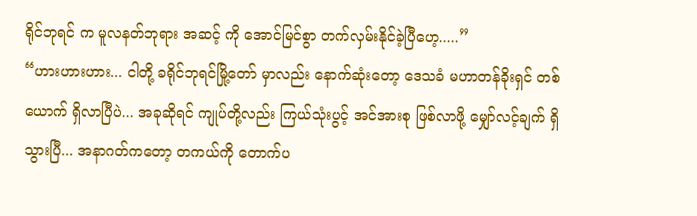ရိုင်ဘုရင် က မူလနတ်ဘုရား အဆင့် ကို အောင်မြင်စွာ တက်လှမ်းနိုင်ခဲ့ပြီဟေ့.....”
“ဟားဟားဟား... ငါတို့ ခရိုင်ဘုရင်မြို့တော် မှာလည်း နောက်ဆုံးတော့ ဒေသခံ မဟာတန်ခိုးရှင် တစ်ယောက် ရှိလာပြီပဲ... အခုဆိုရင် ကျုပ်တို့လည်း ကြယ်သုံးပွင့် အင်အားစု ဖြစ်လာဖို့ မျှော်လင့်ချက် ရှိသွားပြီ... အနာဂတ်ကတော့ တကယ်ကို တောက်ပ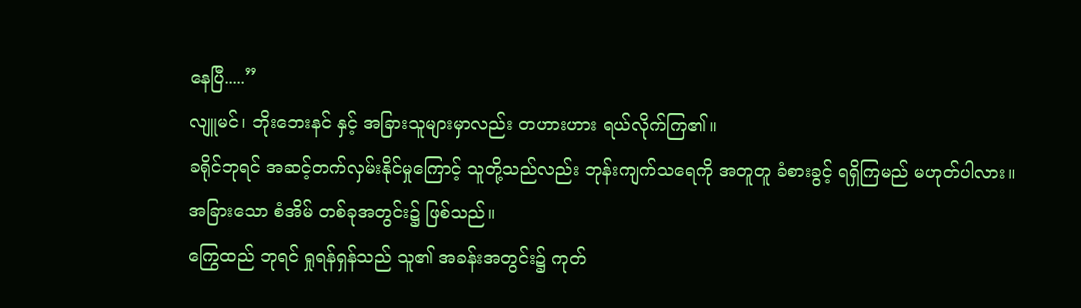နေပြီ.....”
လျူမင်၊ ဘိုးဘေးနင် နှင့် အခြားသူများမှာလည်း တဟားဟား ရယ်လိုက်ကြ၏။
ခရိုင်ဘုရင် အဆင့်တက်လှမ်းနိုင်မှုကြောင့် သူတို့သည်လည်း ဘုန်းကျက်သရေကို အတူတူ ခံစားခွင့် ရရှိကြမည် မဟုတ်ပါလား။
အခြားသော စံအိမ် တစ်ခုအတွင်း၌ ဖြစ်သည်။
ကြွေထည် ဘုရင် ရှုရန်ရှန်သည် သူ၏ အခန်းအတွင်း၌ ကုတ်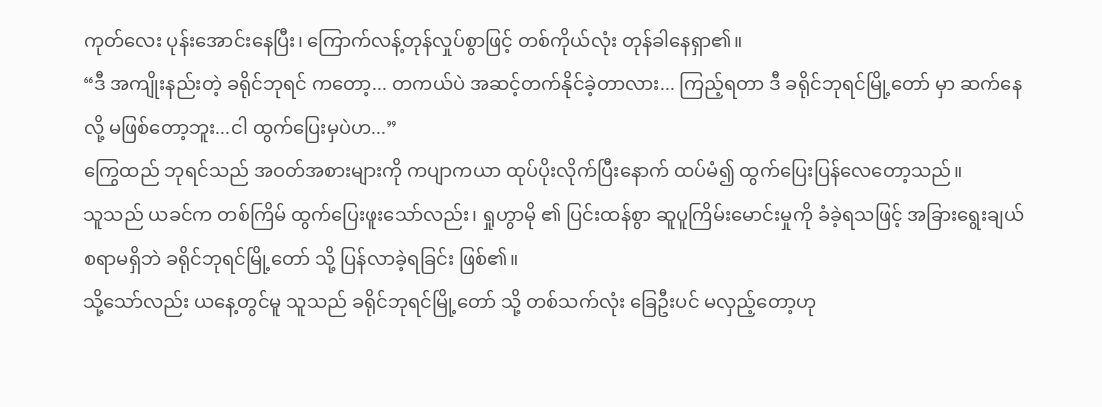ကုတ်လေး ပုန်းအောင်းနေပြီး၊ ကြောက်လန့်တုန်လှုပ်စွာဖြင့် တစ်ကိုယ်လုံး တုန်ခါနေရှာ၏။
“ဒီ အကျိုးနည်းတဲ့ ခရိုင်ဘုရင် ကတော့... တကယ်ပဲ အဆင့်တက်နိုင်ခဲ့တာလား... ကြည့်ရတာ ဒီ ခရိုင်ဘုရင်မြို့တော် မှာ ဆက်နေလို့ မဖြစ်တော့ဘူး...ငါ ထွက်ပြေးမှပဲဟ...”
ကြွေထည် ဘုရင်သည် အဝတ်အစားများကို ကပျာကယာ ထုပ်ပိုးလိုက်ပြီးနောက် ထပ်မံ၍ ထွက်ပြေးပြန်လေတော့သည်။
သူသည် ယခင်က တစ်ကြိမ် ထွက်ပြေးဖူးသော်လည်း၊ ရှုဟွာမို ၏ ပြင်းထန်စွာ ဆူပူကြိမ်းမောင်းမှုကို ခံခဲ့ရသဖြင့် အခြားရွေးချယ်စရာမရှိဘဲ ခရိုင်ဘုရင်မြို့တော် သို့ ပြန်လာခဲ့ရခြင်း ဖြစ်၏။
သို့သော်လည်း ယနေ့တွင်မူ သူသည် ခရိုင်ဘုရင်မြို့တော် သို့ တစ်သက်လုံး ခြေဦးပင် မလှည့်တော့ဟု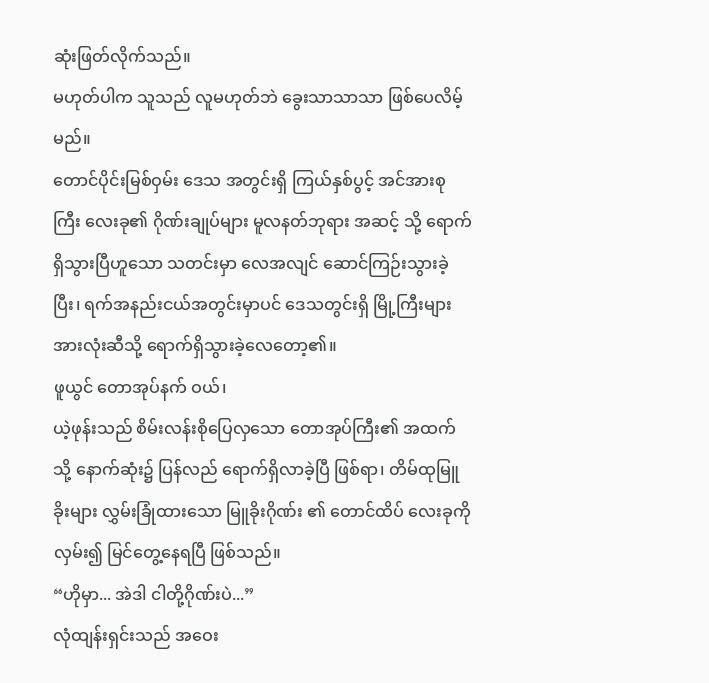ဆုံးဖြတ်လိုက်သည်။
မဟုတ်ပါက သူသည် လူမဟုတ်ဘဲ ခွေးသာသာသာ ဖြစ်ပေလိမ့်မည်။
တောင်ပိုင်းမြစ်ဝှမ်း ဒေသ အတွင်းရှိ ကြယ်နှစ်ပွင့် အင်အားစုကြီး လေးခု၏ ဂိုဏ်းချုပ်များ မူလနတ်ဘုရား အဆင့် သို့ ရောက်ရှိသွားပြီဟူသော သတင်းမှာ လေအလျင် ဆောင်ကြဉ်းသွားခဲ့ပြီး၊ ရက်အနည်းငယ်အတွင်းမှာပင် ဒေသတွင်းရှိ မြို့ကြီးများ အားလုံးဆီသို့ ရောက်ရှိသွားခဲ့လေတော့၏။
ဖူယွင် တောအုပ်နက် ဝယ်၊
ယဲ့ဖုန်းသည် စိမ်းလန်းစိုပြေလှသော တောအုပ်ကြီး၏ အထက်သို့ နောက်ဆုံး၌ ပြန်လည် ရောက်ရှိလာခဲ့ပြီ ဖြစ်ရာ၊ တိမ်ထုမြူခိုးများ လွှမ်းခြုံထားသော မြူခိုးဂိုဏ်း ၏ တောင်ထိပ် လေးခုကို လှမ်း၍ မြင်တွေ့နေရပြီ ဖြစ်သည်။
“ဟိုမှာ... အဲဒါ ငါတို့ဂိုဏ်းပဲ...”
လုံထျန်းရှင်းသည် အဝေး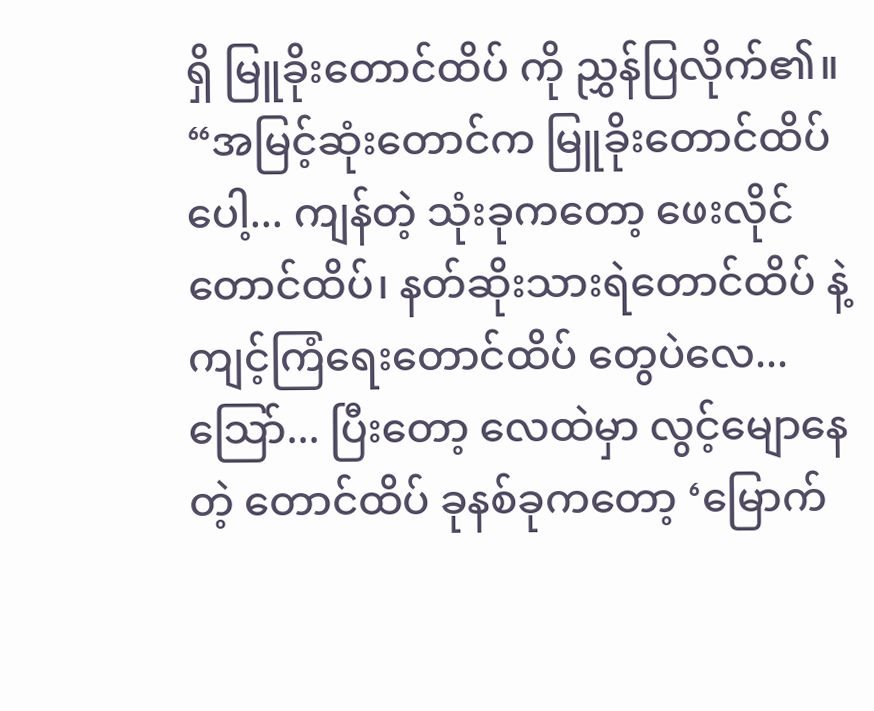ရှိ မြူခိုးတောင်ထိပ် ကို ညွှန်ပြလိုက်၏။
“အမြင့်ဆုံးတောင်က မြူခိုးတောင်ထိပ် ပေါ့... ကျန်တဲ့ သုံးခုကတော့ ဖေးလိုင်တောင်ထိပ်၊ နတ်ဆိုးသားရဲတောင်ထိပ် နဲ့ ကျင့်ကြံရေးတောင်ထိပ် တွေပဲလေ... သြော်... ပြီးတော့ လေထဲမှာ လွင့်မျောနေတဲ့ တောင်ထိပ် ခုနစ်ခုကတော့ ‘မြောက်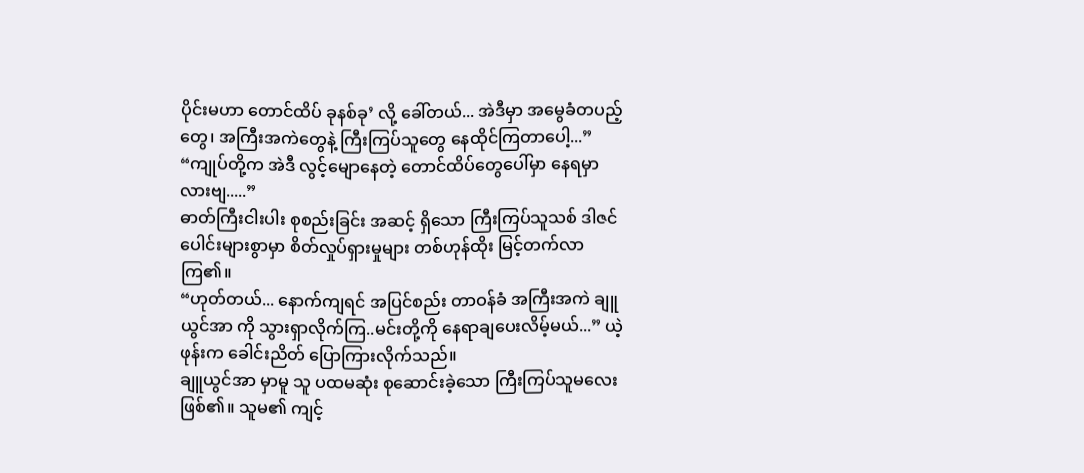ပိုင်းမဟာ တောင်ထိပ် ခုနစ်ခု’ လို့ ခေါ်တယ်... အဲဒီမှာ အမွေခံတပည့်တွေ၊ အကြီးအကဲတွေနဲ့ ကြီးကြပ်သူတွေ နေထိုင်ကြတာပေါ့...”
“ကျုပ်တို့က အဲဒီ လွင့်မျောနေတဲ့ တောင်ထိပ်တွေပေါ်မှာ နေရမှာလားဗျ.....”
ဓာတ်ကြီးငါးပါး စုစည်းခြင်း အဆင့် ရှိသော ကြီးကြပ်သူသစ် ဒါဇင်ပေါင်းများစွာမှာ စိတ်လှုပ်ရှားမှုများ တစ်ဟုန်ထိုး မြင့်တက်လာကြ၏။
“ဟုတ်တယ်... နောက်ကျရင် အပြင်စည်း တာဝန်ခံ အကြီးအကဲ ချူယွင်အာ ကို သွားရှာလိုက်ကြ..မင်းတို့ကို နေရာချပေးလိမ့်မယ်...” ယဲ့ဖုန်းက ခေါင်းညိတ် ပြောကြားလိုက်သည်။
ချူယွင်အာ မှာမူ သူ ပထမဆုံး စုဆောင်းခဲ့သော ကြီးကြပ်သူမလေး ဖြစ်၏။ သူမ၏ ကျင့်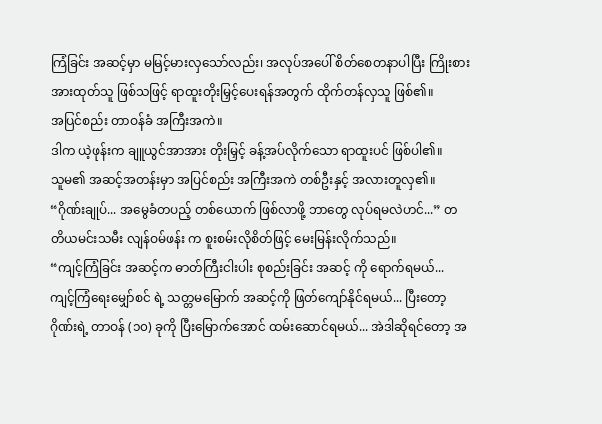ကြံခြင်း အဆင့်မှာ မမြင့်မားလှသော်လည်း၊ အလုပ်အပေါ် စိတ်စေတနာပါပြီး ကြိုးစားအားထုတ်သူ ဖြစ်သဖြင့် ရာထူးတိုးမြှင့်ပေးရန်အတွက် ထိုက်တန်လှသူ ဖြစ်၏။
အပြင်စည်း တာဝန်ခံ အကြီးအကဲ။
ဒါက ယဲ့ဖုန်းက ချူယွင်အာအား တိုးမြှင့် ခန့်အပ်လိုက်သော ရာထူးပင် ဖြစ်ပါ၏။
သူမ၏ အဆင့်အတန်းမှာ အပြင်စည်း အကြီးအကဲ တစ်ဦးနှင့် အလားတူလှ၏။
“ဂိုဏ်းချုပ်... အမွေခံတပည့် တစ်ယောက် ဖြစ်လာဖို့ ဘာတွေ လုပ်ရမလဲဟင်...” တတိယမင်းသမီး လျန်ဝမ်ဖန်း က စူးစမ်းလိုစိတ်ဖြင့် မေးမြန်းလိုက်သည်။
“ကျင့်ကြံခြင်း အဆင့်က ဓာတ်ကြီးငါးပါး စုစည်းခြင်း အဆင့် ကို ရောက်ရမယ်... ကျင့်ကြံရေးမျှော်စင် ရဲ့ သတ္တမမြောက် အဆင့်ကို ဖြတ်ကျော်နိုင်ရမယ်... ပြီးတော့ ဂိုဏ်းရဲ့ တာဝန် (၁၀) ခုကို ပြီးမြောက်အောင် ထမ်းဆောင်ရမယ်... အဲဒါဆိုရင်တော့ အ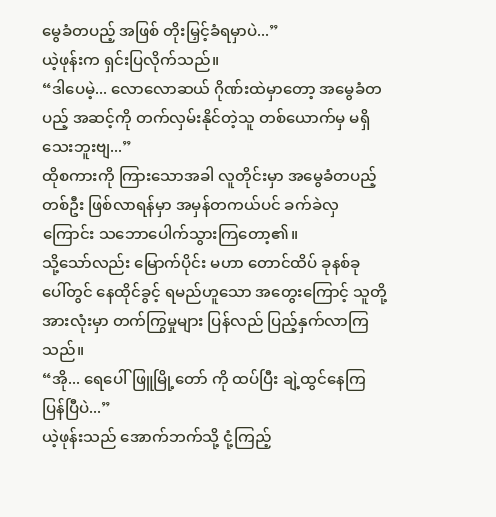မွေခံတပည့် အဖြစ် တိုးမြှင့်ခံရမှာပဲ...”
ယဲ့ဖုန်းက ရှင်းပြလိုက်သည်။
“ဒါပေမဲ့... လောလောဆယ် ဂိုဏ်းထဲမှာတော့ အမွေခံတပည့် အဆင့်ကို တက်လှမ်းနိုင်တဲ့သူ တစ်ယောက်မှ မရှိသေးဘူးဗျ...”
ထိုစကားကို ကြားသောအခါ လူတိုင်းမှာ အမွေခံတပည့် တစ်ဦး ဖြစ်လာရန်မှာ အမှန်တကယ်ပင် ခက်ခဲလှကြောင်း သဘောပေါက်သွားကြတော့၏။
သို့သော်လည်း မြောက်ပိုင်း မဟာ တောင်ထိပ် ခုနစ်ခု ပေါ်တွင် နေထိုင်ခွင့် ရမည်ဟူသော အတွေးကြောင့် သူတို့အားလုံးမှာ တက်ကြွမှုများ ပြန်လည် ပြည့်နှက်လာကြသည်။
“အို... ရေပေါ်ဖြူမြို့တော် ကို ထပ်ပြီး ချဲ့ထွင်နေကြပြန်ပြီပဲ...”
ယဲ့ဖုန်းသည် အောက်ဘက်သို့ ငုံ့ကြည့်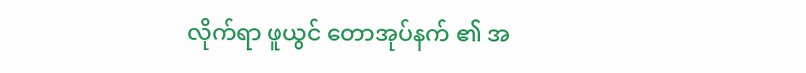လိုက်ရာ ဖူယွင် တောအုပ်နက် ၏ အ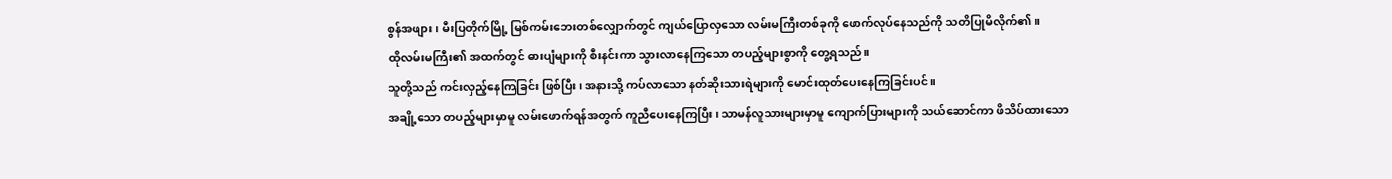စွန်အဖျား၊ မီးပြတိုက်မြို့ မြစ်ကမ်းဘေးတစ်လျှောက်တွင် ကျယ်ပြောလှသော လမ်းမကြီးတစ်ခုကို ဖောက်လုပ်နေသည်ကို သတိပြုမိလိုက်၏။
ထိုလမ်းမကြီး၏ အထက်တွင် ဓားပျံများကို စီးနင်းကာ သွားလာနေကြသော တပည့်များစွာကို တွေ့ရသည်။
သူတို့သည် ကင်းလှည့်နေကြခြင်း ဖြစ်ပြီး၊ အနားသို့ ကပ်လာသော နတ်ဆိုးသားရဲများကို မောင်းထုတ်ပေးနေကြခြင်းပင်။
အချို့သော တပည့်များမှာမူ လမ်းဖောက်ရန်အတွက် ကူညီပေးနေကြပြီး၊ သာမန်လူသားများမှာမူ ကျောက်ပြားများကို သယ်ဆောင်ကာ ဖိသိပ်ထားသော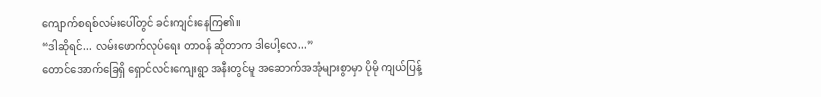ကျောက်စရစ်လမ်းပေါ်တွင် ခင်းကျင်းနေကြ၏။
“ဒါဆိုရင်... လမ်းဖောက်လုပ်ရေး တာဝန် ဆိုတာက ဒါပေါ့လေ...”
တောင်အောက်ခြေရှိ ရှောင်လင်းကျေးရွာ အနီးတွင်မူ အဆောက်အအုံများစွာမှာ ပိုမို ကျယ်ပြန့်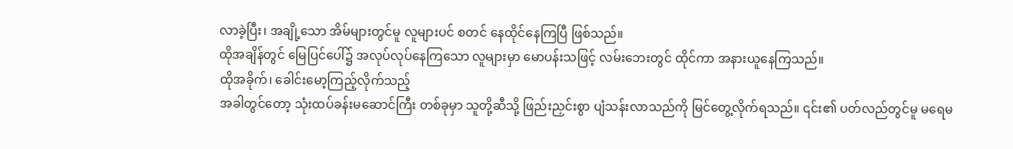လာခဲ့ပြီး၊ အချို့သော အိမ်များတွင်မူ လူများပင် စတင် နေထိုင်နေကြပြီ ဖြစ်သည်။
ထိုအချိန်တွင် မြေပြင်ပေါ်၌ အလုပ်လုပ်နေကြသော လူများမှာ မောပန်းသဖြင့် လမ်းဘေးတွင် ထိုင်ကာ အနားယူနေကြသည်။
ထိုအခိုက်၊ ခေါင်းမော့ကြည့်လိုက်သည့်
အခါတွင်တော့ သုံးထပ်ခန်းမဆောင်ကြီး တစ်ခုမှာ သူတို့ဆီသို့ ဖြည်းညှင်းစွာ ပျံသန်းလာသည်ကို မြင်တွေ့လိုက်ရသည်။ ၎င်း၏ ပတ်လည်တွင်မူ မရေမ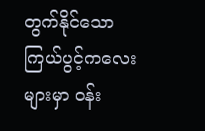တွက်နိုင်သော ကြယ်ပွင့်ကလေးများမှာ ဝန်း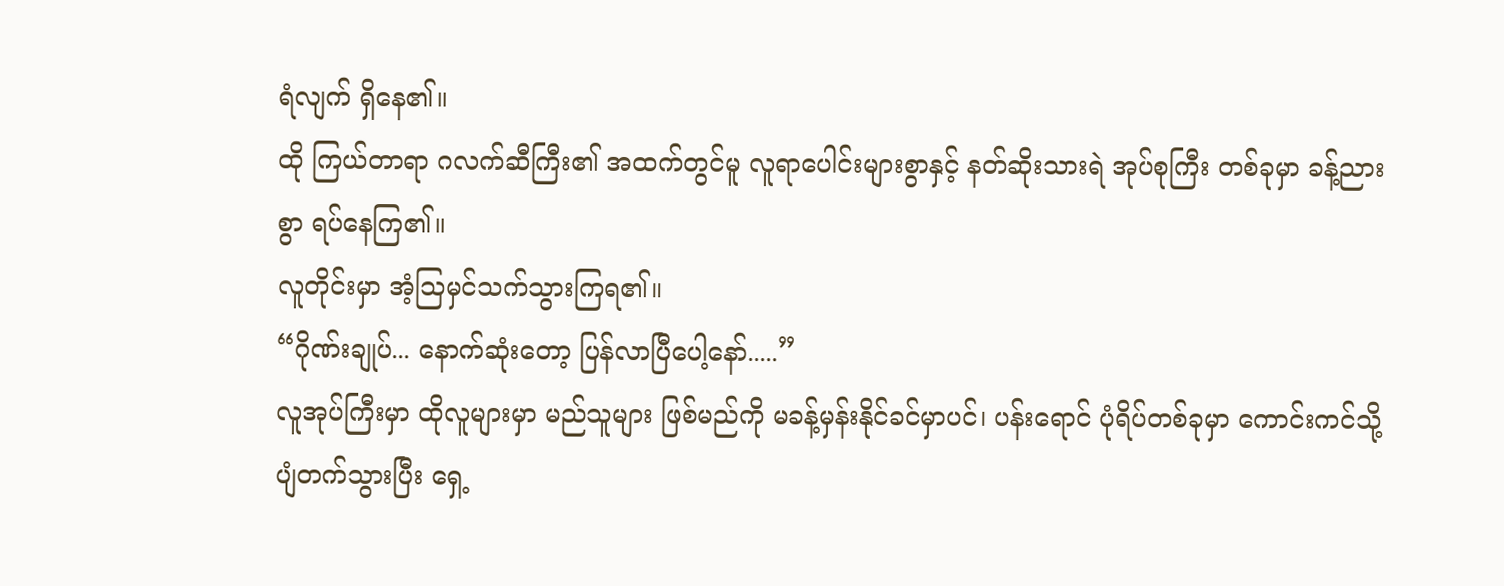ရံလျက် ရှိနေ၏။
ထို ကြယ်တာရာ ဂလက်ဆီကြီး၏ အထက်တွင်မူ လူရာပေါင်းများစွာနှင့် နတ်ဆိုးသားရဲ အုပ်စုကြီး တစ်ခုမှာ ခန့်ညားစွာ ရပ်နေကြ၏။
လူတိုင်းမှာ အံ့သြမှင်သက်သွားကြရ၏။
“ဂိုဏ်းချုပ်... နောက်ဆုံးတော့ ပြန်လာပြီပေါ့နော်.....”
လူအုပ်ကြီးမှာ ထိုလူများမှာ မည်သူများ ဖြစ်မည်ကို မခန့်မှန်းနိုင်ခင်မှာပင်၊ ပန်းရောင် ပုံရိပ်တစ်ခုမှာ ကောင်းကင်သို့ ပျံတက်သွားပြီး ရှေ့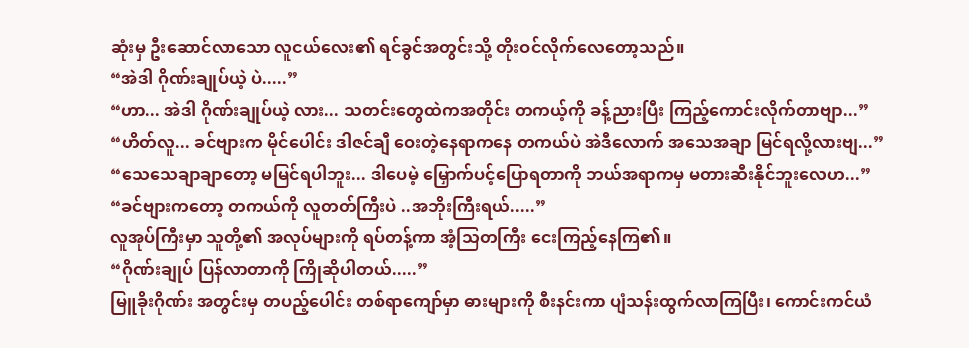ဆုံးမှ ဦးဆောင်လာသော လူငယ်လေး၏ ရင်ခွင်အတွင်းသို့ တိုးဝင်လိုက်လေတော့သည်။
“အဲဒါ ဂိုဏ်းချုပ်ယဲ့ ပဲ.....”
“ဟာ... အဲဒါ ဂိုဏ်းချုပ်ယဲ့ လား... သတင်းတွေထဲကအတိုင်း တကယ့်ကို ခန့်ညားပြီး ကြည့်ကောင်းလိုက်တာဗျာ...”
“ဟိတ်လူ... ခင်ဗျားက မိုင်ပေါင်း ဒါဇင်ချီ ဝေးတဲ့နေရာကနေ တကယ်ပဲ အဲဒီလောက် အသေအချာ မြင်ရလို့လားဗျ...”
“သေသေချာချာတော့ မမြင်ရပါဘူး... ဒါပေမဲ့ မြှောက်ပင့်ပြောရတာကို ဘယ်အရာကမှ မတားဆီးနိုင်ဘူးလေဟ...”
“ခင်ဗျားကတော့ တကယ်ကို လူတတ်ကြီးပဲ ..အဘိုးကြီးရယ်.....”
လူအုပ်ကြီးမှာ သူတို့၏ အလုပ်များကို ရပ်တန့်ကာ အံ့သြတကြီး ငေးကြည့်နေကြ၏။
“ဂိုဏ်းချုပ် ပြန်လာတာကို ကြိုဆိုပါတယ်.....”
မြူခိုးဂိုဏ်း အတွင်းမှ တပည့်ပေါင်း တစ်ရာကျော်မှာ ဓားများကို စီးနင်းကာ ပျံသန်းထွက်လာကြပြီး၊ ကောင်းကင်ယံ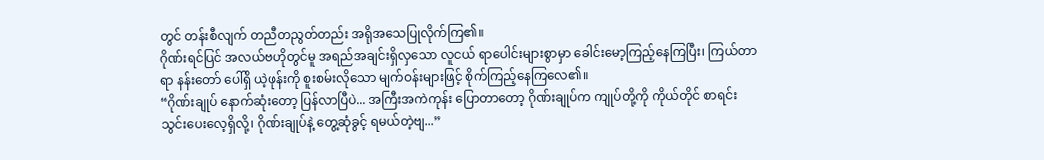တွင် တန်းစီလျက် တညီတညွတ်တည်း အရိုအသေပြုလိုက်ကြ၏။
ဂိုဏ်းရင်ပြင် အလယ်ဗဟိုတွင်မူ အရည်အချင်းရှိလှသော လူငယ် ရာပေါင်းများစွာမှာ ခေါင်းမော့ကြည့်နေကြပြီး၊ ကြယ်တာရာ နန်းတော် ပေါ်ရှိ ယဲ့ဖုန်းကို စူးစမ်းလိုသော မျက်ဝန်းများဖြင့် စိုက်ကြည့်နေကြလေ၏။
“ဂိုဏ်းချုပ် နောက်ဆုံးတော့ ပြန်လာပြီပဲ... အကြီးအကဲကုန်း ပြောတာတော့ ဂိုဏ်းချုပ်က ကျုပ်တို့ကို ကိုယ်တိုင် စာရင်းသွင်းပေးလေ့ရှိလို့၊ ဂိုဏ်းချုပ်နဲ့ တွေ့ဆုံခွင့် ရမယ်တဲ့ဗျ...”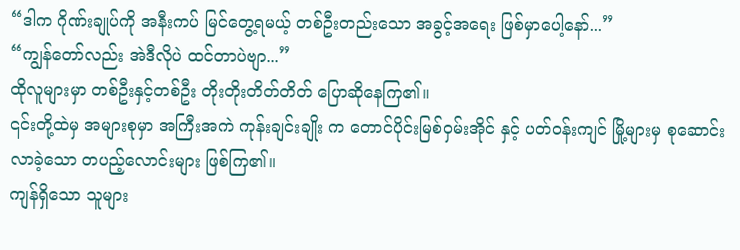“ဒါက ဂိုဏ်းချုပ်ကို အနီးကပ် မြင်တွေ့ရမယ့် တစ်ဦးတည်းသော အခွင့်အရေး ဖြစ်မှာပေါ့နော်...”
“ကျွန်တော်လည်း အဲဒီလိုပဲ ထင်တာပဲဗျာ...”
ထိုလူများမှာ တစ်ဦးနှင့်တစ်ဦး တိုးတိုးတိတ်တိတ် ပြောဆိုနေကြ၏။
၎င်းတို့ထဲမှ အများစုမှာ အကြီးအကဲ ကုန်းချင်းချိုး က တောင်ပိုင်းမြစ်ဝှမ်းအိုင် နှင့် ပတ်ဝန်းကျင် မြို့များမှ စုဆောင်းလာခဲ့သော တပည့်လောင်းများ ဖြစ်ကြ၏။
ကျန်ရှိသော သူများ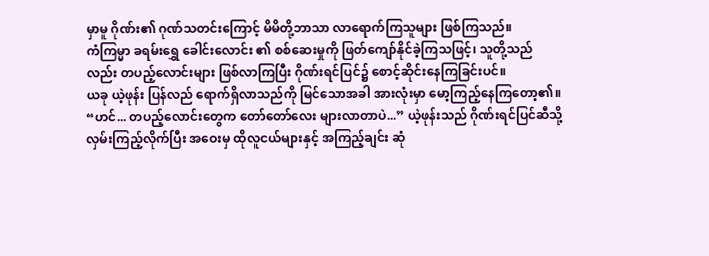မှာမူ ဂိုဏ်း၏ ဂုဏ်သတင်းကြောင့် မိမိတို့ဘာသာ လာရောက်ကြသူများ ဖြစ်ကြသည်။
ကံကြမ္မာ ခရမ်းရွှေ ခေါင်းလောင်း ၏ စစ်ဆေးမှုကို ဖြတ်ကျော်နိုင်ခဲ့ကြသဖြင့်၊ သူတို့သည်လည်း တပည့်လောင်းများ ဖြစ်လာကြပြီး ဂိုဏ်းရင်ပြင်၌ စောင့်ဆိုင်းနေကြခြင်းပင်။
ယခု ယဲ့ဖုန်း ပြန်လည် ရောက်ရှိလာသည်ကို မြင်သောအခါ အားလုံးမှာ မော့ကြည့်နေကြတော့၏။
“ဟင်... တပည့်လောင်းတွေက တော်တော်လေး များလာတာပဲ...” ယဲ့ဖုန်းသည် ဂိုဏ်းရင်ပြင်ဆီသို့ လှမ်းကြည့်လိုက်ပြီး အဝေးမှ ထိုလူငယ်များနှင့် အကြည့်ချင်း ဆုံ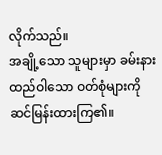လိုက်သည်။
အချို့သော သူများမှာ ခမ်းနားထည်ဝါသော ဝတ်စုံများကို ဆင်မြန်းထားကြ၏။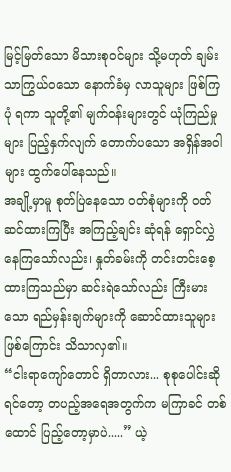မြင့်မြတ်သော မိသားစုဝင်များ သို့မဟုတ် ချမ်းသာကြွယ်ဝသော နောက်ခံမှ လာသူများ ဖြစ်ကြပုံ ရကာ သူတို့၏ မျက်ဝန်းများတွင် ယုံကြည်မှုများ ပြည့်နှက်လျက် တောက်ပသော အရှိန်အဝါများ ထွက်ပေါ်နေသည်။
အချို့မှာမူ စုတ်ပြဲနေသော ဝတ်စုံများကို ဝတ်ဆင်ထားကြပြီး အကြည့်ချင်း ဆုံရန် ရှောင်လွှဲနေကြသော်လည်း၊ နှုတ်ခမ်းကို တင်းတင်းစေ့ထားကြသည်မှာ ဆင်းရဲသော်လည်း ကြီးမားသော ရည်မှန်းချက်များကို ဆောင်ထားသူများ ဖြစ်ကြောင်း သိသာလှ၏။
“ငါးရာကျော်တောင် ရှိတာလား... စုစုပေါင်းဆိုရင်တော့ တပည့်အရေအတွက်က မကြာခင် တစ်ထောင် ပြည့်တော့မှာပဲ.....” ယဲ့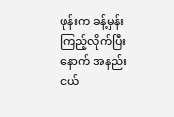ဖုန်းက ခန့်မှန်းကြည့်လိုက်ပြီးနောက် အနည်းငယ်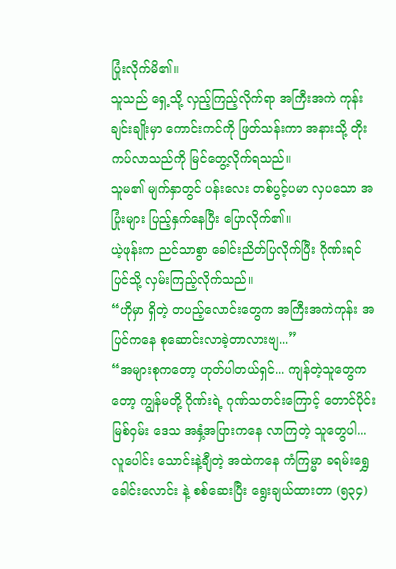ပြုံးလိုက်မိ၏။
သူသည် ရှေ့သို့ လှည့်ကြည့်လိုက်ရာ အကြီးအကဲ ကုန်းချင်းချိုးမှာ ကောင်းကင်ကို ဖြတ်သန်းကာ အနားသို့ တိုးကပ်လာသည်ကို မြင်တွေ့လိုက်ရသည်။
သူမ၏ မျက်နှာတွင် ပန်းလေး တစ်ပွင့်ပမာ လှပသော အပြုံးများ ပြည့်နှက်နေပြီး ပြောလိုက်၏။
ယဲ့ဖုန်းက ညင်သာစွာ ခေါင်းညိတ်ပြလိုက်ပြီး ဂိုဏ်းရင်ပြင်သို့ လှမ်းကြည့်လိုက်သည်။
“ဟိုမှာ ရှိတဲ့ တပည့်လောင်းတွေက အကြီးအကဲကုန်း အပြင်ကနေ စုဆောင်းလာခဲ့တာလားဗျ...”
“အများစုကတော့ ဟုတ်ပါတယ်ရှင်... ကျန်တဲ့သူတွေကတော့ ကျွန်မတို့ ဂိုဏ်းရဲ့ ဂုဏ်သတင်းကြောင့် တောင်ပိုင်းမြစ်ဝှမ်း ဒေသ အနှံ့အပြားကနေ လာကြတဲ့ သူတွေပါ... လူပေါင်း သောင်းနဲ့ချီတဲ့ အထဲကနေ ကံကြမ္မာ ခရမ်းရွှေ ခေါင်းလောင်း နဲ့ စစ်ဆေးပြီး ရွေးချယ်ထားတာ (၅၃၄)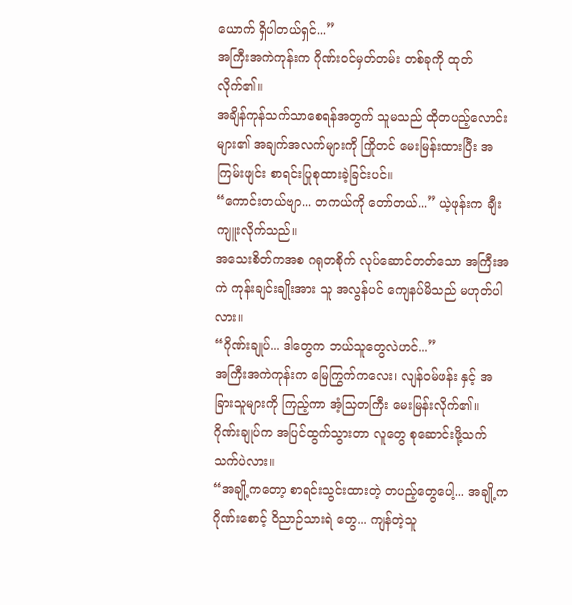ယောက် ရှိပါတယ်ရှင်...”
အကြီးအကဲကုန်းက ဂိုဏ်းဝင်မှတ်တမ်း တစ်ခုကို ထုတ်လိုက်၏။
အချိန်ကုန်သက်သာစေရန်အတွက် သူမသည် ထိုတပည့်လောင်းများ၏ အချက်အလက်များကို ကြိုတင် မေးမြန်းထားပြီး အကြမ်းဖျင်း စာရင်းပြုစုထားခဲ့ခြင်းပင်။
“ကောင်းတယ်ဗျာ... တကယ်ကို တော်တယ်...” ယဲ့ဖုန်းက ချီးကျူးလိုက်သည်။
အသေးစိတ်ကအစ ဂရုတစိုက် လုပ်ဆောင်တတ်သော အကြီးအကဲ ကုန်းချင်းချိုးအား သူ အလွန်ပင် ကျေနပ်မိသည် မဟုတ်ပါလား။
“ဂိုဏ်းချုပ်... ဒါတွေက ဘယ်သူတွေလဲဟင်...”
အကြီးအကဲကုန်းက မြေကြွက်ကလေး၊ လျန်ဝမ်ဖန်း နှင့် အခြားသူများကို ကြည့်ကာ အံ့သြတကြီး မေးမြန်းလိုက်၏။
ဂိုဏ်းချုပ်က အပြင်ထွက်သွားတာ လူတွေ စုဆောင်းဖို့သက်သက်ပဲလား။
“အချို့ကတော့ စာရင်းသွင်းထားတဲ့ တပည့်တွေပေါ့... အချို့က ဂိုဏ်းစောင့် ဝိညာဉ်သားရဲ တွေ... ကျန်တဲ့သူ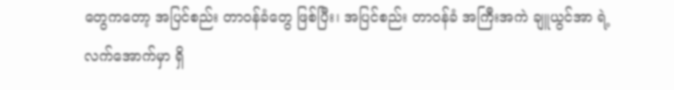တွေကတော့ အပြင်စည်း တာဝန်ခံတွေ ဖြစ်ပြီး၊ အပြင်စည်း တာဝန်ခံ အကြီးအကဲ ချူယွင်အာ ရဲ့ လက်အောက်မှာ ရှိ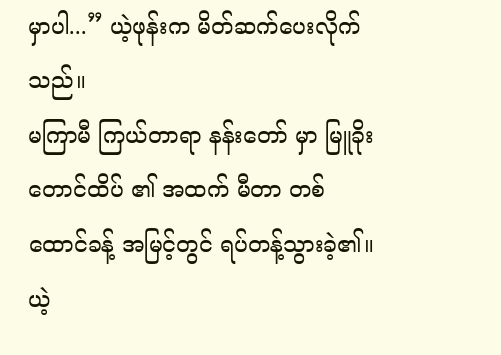မှာပါ...” ယဲ့ဖုန်းက မိတ်ဆက်ပေးလိုက်သည်။
မကြာမီ ကြယ်တာရာ နန်းတော် မှာ မြူခိုးတောင်ထိပ် ၏ အထက် မီတာ တစ်ထောင်ခန့် အမြင့်တွင် ရပ်တန့်သွားခဲ့၏။
ယဲ့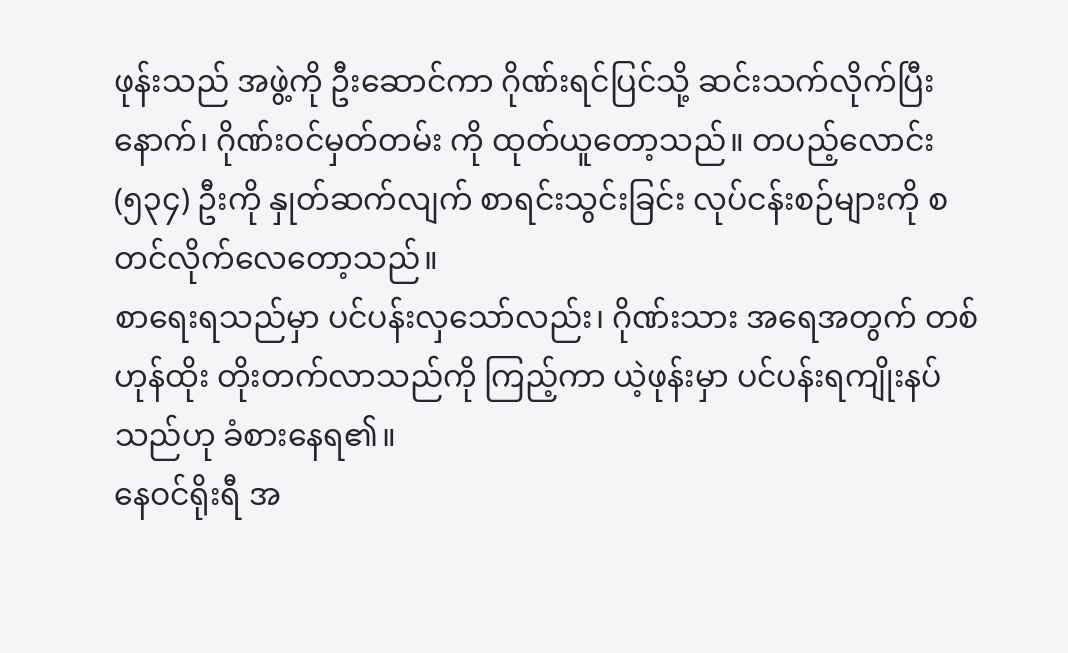ဖုန်းသည် အဖွဲ့ကို ဦးဆောင်ကာ ဂိုဏ်းရင်ပြင်သို့ ဆင်းသက်လိုက်ပြီးနောက်၊ ဂိုဏ်းဝင်မှတ်တမ်း ကို ထုတ်ယူတော့သည်။ တပည့်လောင်း (၅၃၄) ဦးကို နှုတ်ဆက်လျက် စာရင်းသွင်းခြင်း လုပ်ငန်းစဉ်များကို စတင်လိုက်လေတော့သည်။
စာရေးရသည်မှာ ပင်ပန်းလှသော်လည်း၊ ဂိုဏ်းသား အရေအတွက် တစ်ဟုန်ထိုး တိုးတက်လာသည်ကို ကြည့်ကာ ယဲ့ဖုန်းမှာ ပင်ပန်းရကျိုးနပ်သည်ဟု ခံစားနေရ၏။
နေဝင်ရိုးရီ အ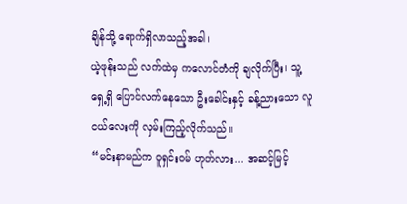ချိန်သို့ ရောက်ရှိလာသည့်အခါ၊
ယဲ့ဖုန်းသည် လက်ထဲမှ ကလောင်တံကို ချလိုက်ပြီး၊ သူ့ရှေ့ရှိ ပြောင်လက်နေသော ဦးခေါင်းနှင့် ခန့်ညားသော လူငယ်လေးကို လှမ်းကြည့်လိုက်သည်။
“မင်းနာမည်က ဝူရှင်းဝမ် ဟုတ်လား... အဆင့်မြင့်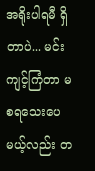အရိုးပါရမီ ရှိတာပဲ... မင်း ကျင့်ကြံတာ မစရသေးပေမယ့်လည်း တ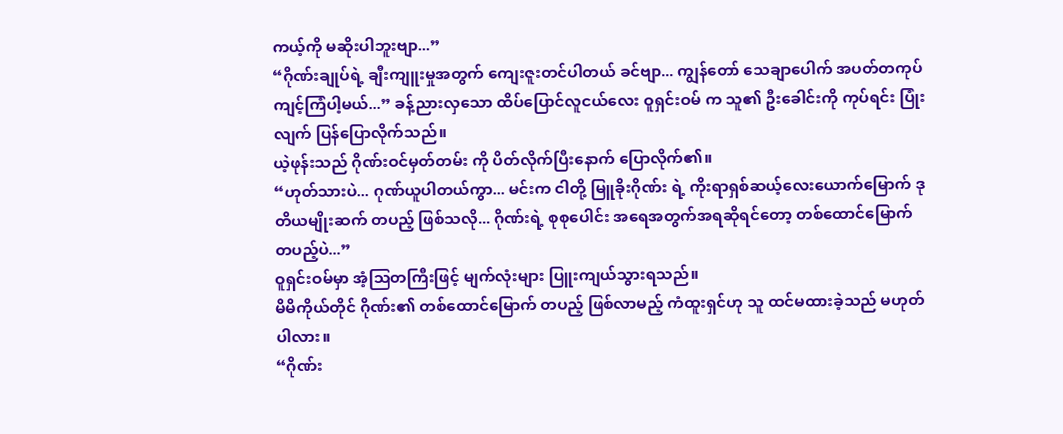ကယ့်ကို မဆိုးပါဘူးဗျာ...”
“ဂိုဏ်းချုပ်ရဲ့ ချီးကျူးမှုအတွက် ကျေးဇူးတင်ပါတယ် ခင်ဗျာ... ကျွန်တော် သေချာပေါက် အပတ်တကုပ် ကျင့်ကြံပါ့မယ်...” ခန့်ညားလှသော ထိပ်ပြောင်လူငယ်လေး ဝူရှင်းဝမ် က သူ၏ ဦးခေါင်းကို ကုပ်ရင်း ပြုံးလျက် ပြန်ပြောလိုက်သည်။
ယဲ့ဖုန်းသည် ဂိုဏ်းဝင်မှတ်တမ်း ကို ပိတ်လိုက်ပြီးနောက် ပြောလိုက်၏။
“ဟုတ်သားပဲ... ဂုဏ်ယူပါတယ်ကွာ... မင်းက ငါတို့ မြူခိုးဂိုဏ်း ရဲ့ ကိုးရာရှစ်ဆယ့်လေးယောက်မြောက် ဒုတိယမျိုးဆက် တပည့် ဖြစ်သလို... ဂိုဏ်းရဲ့ စုစုပေါင်း အရေအတွက်အရဆိုရင်တော့ တစ်ထောင်မြောက် တပည့်ပဲ...”
ဝူရှင်းဝမ်မှာ အံ့သြတကြီးဖြင့် မျက်လုံးများ ပြူးကျယ်သွားရသည်။
မိမိကိုယ်တိုင် ဂိုဏ်း၏ တစ်ထောင်မြောက် တပည့် ဖြစ်လာမည့် ကံထူးရှင်ဟု သူ ထင်မထားခဲ့သည် မဟုတ်ပါလား။
“ဂိုဏ်း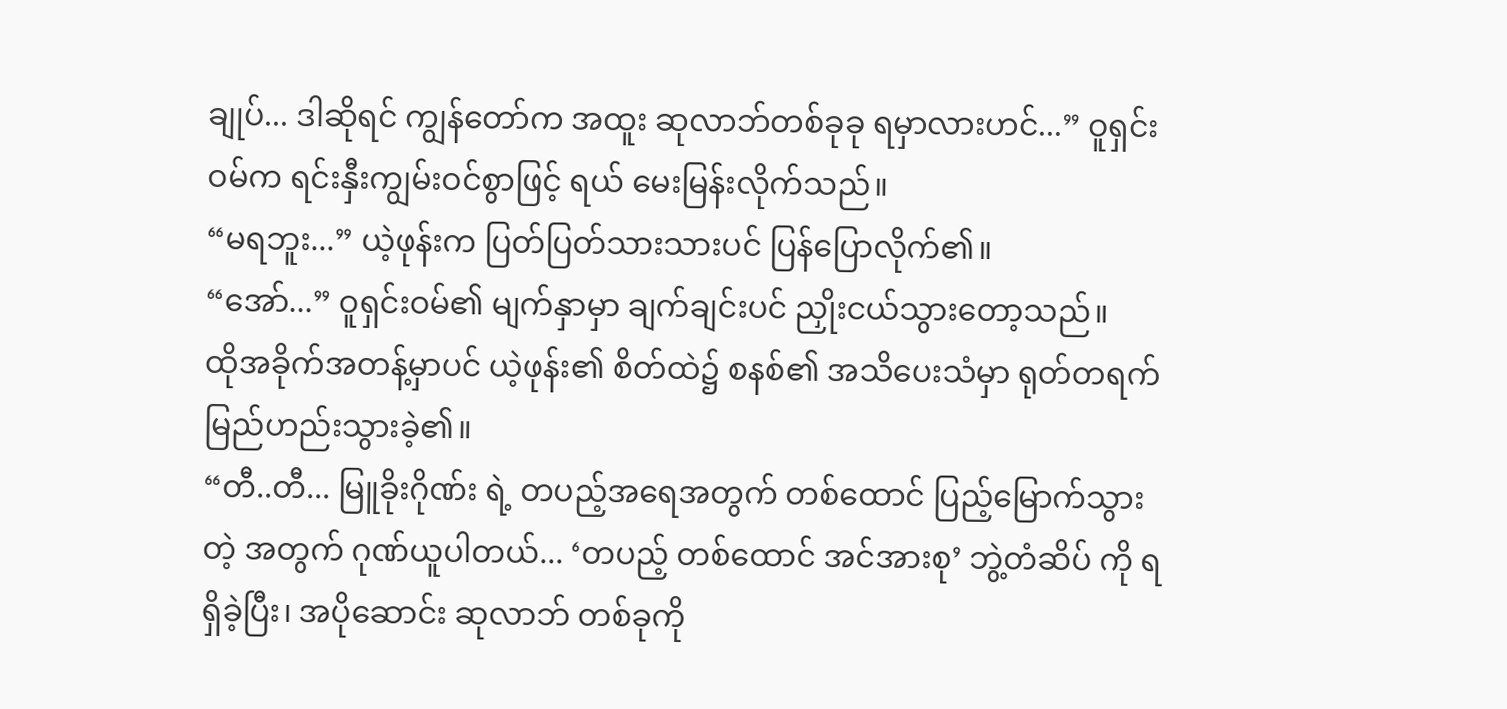ချုပ်... ဒါဆိုရင် ကျွန်တော်က အထူး ဆုလာဘ်တစ်ခုခု ရမှာလားဟင်...” ဝူရှင်းဝမ်က ရင်းနှီးကျွမ်းဝင်စွာဖြင့် ရယ် မေးမြန်းလိုက်သည်။
“မရဘူး...” ယဲ့ဖုန်းက ပြတ်ပြတ်သားသားပင် ပြန်ပြောလိုက်၏။
“အော်...” ဝူရှင်းဝမ်၏ မျက်နှာမှာ ချက်ချင်းပင် ညှိုးငယ်သွားတော့သည်။
ထိုအခိုက်အတန့်မှာပင် ယဲ့ဖုန်း၏ စိတ်ထဲ၌ စနစ်၏ အသိပေးသံမှာ ရုတ်တရက် မြည်ဟည်းသွားခဲ့၏။
“တီ..တီ... မြူခိုးဂိုဏ်း ရဲ့ တပည့်အရေအတွက် တစ်ထောင် ပြည့်မြောက်သွားတဲ့ အတွက် ဂုဏ်ယူပါတယ်... ‘တပည့် တစ်ထောင် အင်အားစု’ ဘွဲ့တံဆိပ် ကို ရရှိခဲ့ပြီး၊ အပိုဆောင်း ဆုလာဘ် တစ်ခုကို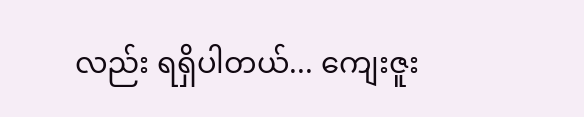လည်း ရရှိပါတယ်... ကျေးဇူး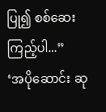ပြု၍ စစ်ဆေးကြည့်ပါ...”
‘အပိုဆောင်း ဆု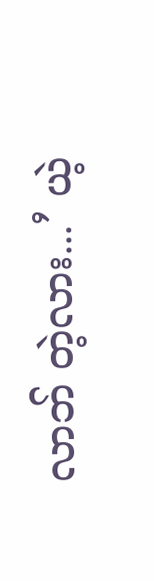လာဘ် တဲ့လား...’ ယဲ့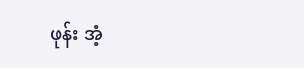ဖုန်း အံ့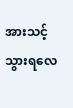အားသင့်သွားရလေ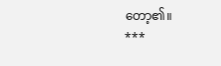တော့၏။
***